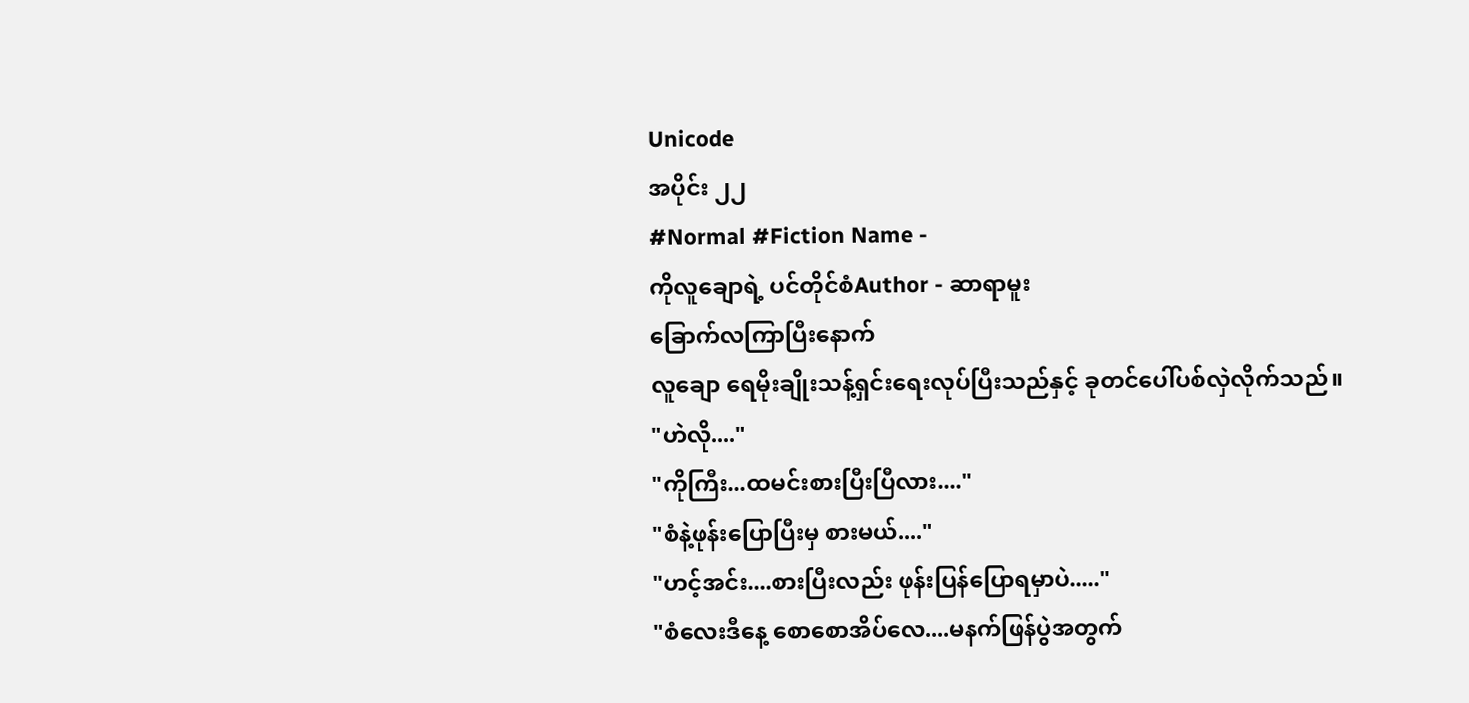Unicode
အပိုင်း ၂၂
#Normal #Fiction Name -
ကိုလူချောရဲ့ ပင်တိုင်စံAuthor - ဆာရာမူး
ခြောက်လကြာပြီးနောက်
လူချော ရေမိုးချိုးသန့်ရှင်းရေးလုပ်ပြီးသည်နှင့် ခုတင်ပေါ်ပစ်လှဲလိုက်သည်။
"ဟဲလို...."
"ကိုကြီး...ထမင်းစားပြီးပြီလား...."
"စံနဲ့ဖုန်းပြောပြီးမှ စားမယ်...."
"ဟင့်အင်း....စားပြီးလည်း ဖုန်းပြန်ပြောရမှာပဲ....."
"စံလေးဒီနေ့ စောစောအိပ်လေ....မနက်ဖြန်ပွဲအတွက်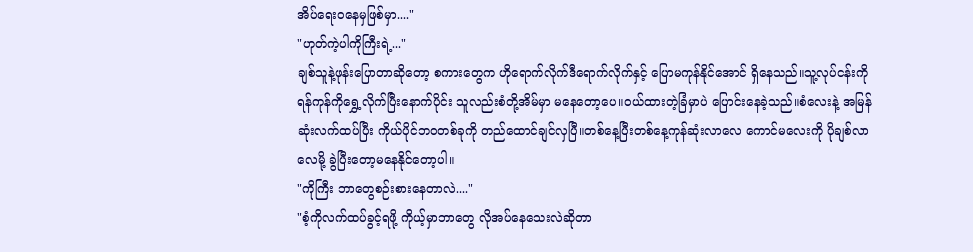အိပ်ရေးဝနေမှဖြစ်မှာ...."
"ဟုတ်ကဲ့ပါကိုကြီးရဲ့..."
ချစ်သူနဲ့ဖုန်းပြောတာဆိုတော့ စကားတွေက ဟိုရောက်လိုက်ဒီရောက်လိုက်နှင့် ပြောမကုန်နိုင်အောင် ရှိနေသည်။သူ့လုပ်ငန်းကို ရန်ကုန်ကိုရွှေ့လိုက်ပြီးနောက်ပိုင်း သူလည်းစံတို့အိမ်မှာ မနေတော့ပေ။ဝယ်ထားတဲ့ခြံမှာပဲ ပြောင်းနေခဲ့သည်။စံလေးနဲ့ အမြန်ဆုံးလက်ထပ်ပြီး ကိုယ်ပိုင်ဘဝတစ်ခုကို တည်ထောင်ချင်လှပြီ။တစ်နေ့ပြီးတစ်နေ့ကုန်ဆုံးလာလေ ကောင်မလေးကို ပိုချစ်လာလေမို့ ခွဲပြီးတော့မနေနိုင်တော့ပါ။
"ကိုကြီး ဘာတွေစဉ်းစားနေတာလဲ...."
"စံ့ကိုလက်ထပ်ခွင့်ရဖို့ ကိုယ့်မှာဘာတွေ လိုအပ်နေသေးလဲဆိုတာ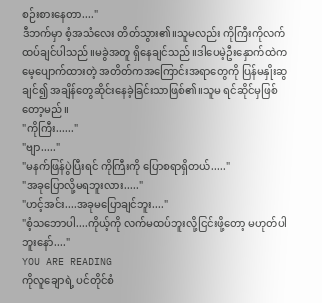စဉ်းစားနေတာ...."
ဒီဘက်မှာ စံ့အသံလေး တိတ်သွား၏။သူမလည်း ကိုကြီးကိုလက်ထပ်ချင်ပါသည်။မခွဲအတူ ရှိနေချင်သည်။ဒါပေမဲ့ဦးနှောက်ထဲက မေ့ပျောက်ထားတဲ့ အတိတ်ကအကြောင်းအရာတွေကို ပြန်မနှိုးဆွချင်၍ အချိန်တွေဆိုင်းနေခဲ့ခြင်းသာဖြစ်၏။သူမ ရင်ဆိုင်မှဖြစ်တော့မည်။
"ကိုကြီး......"
"ဗျာ....."
"မနက်ဖြန်ပွဲပြီးရင် ကိုကြီးကို ပြောစရာရှိတယ်....."
"အခုပြောလို့မရဘူးလား....."
"ဟင့်အင်း....အခုမပြောချင်ဘူး...."
"စံ့သဘောပါ....ကိုယ့်ကို လက်မထပ်ဘူးလို့ငြင်းဖို့တော့ မဟုတ်ပါဘူးနော်...."
YOU ARE READING
ကိုလူချောရဲ့ ပင်တိုင်စံ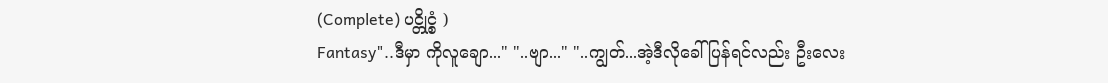(Complete) ပင္တိုင္စံ )
Fantasy"..ဒီမှာ ကိုလူချော..." "..ဗျာ..." "..ကျွတ်...အဲ့ဒီလိုခေါ်ပြန်ရင်လည်း ဦးလေး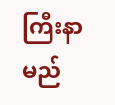ကြီးနာမည်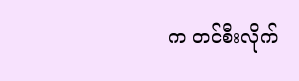က တင်စီးလိုက်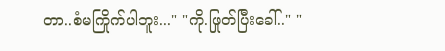တာ..စံမကြိုက်ပါဘူး..." "ကို.ဖြုတ်ပြီးခေါ်.." "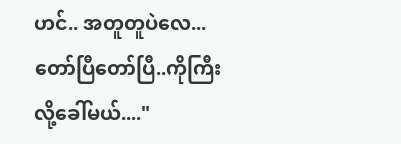ဟင်.. အတူတူပဲလေ...တော်ပြီတော်ပြီ..ကိုကြီးလို့ခေါ်မယ်...."